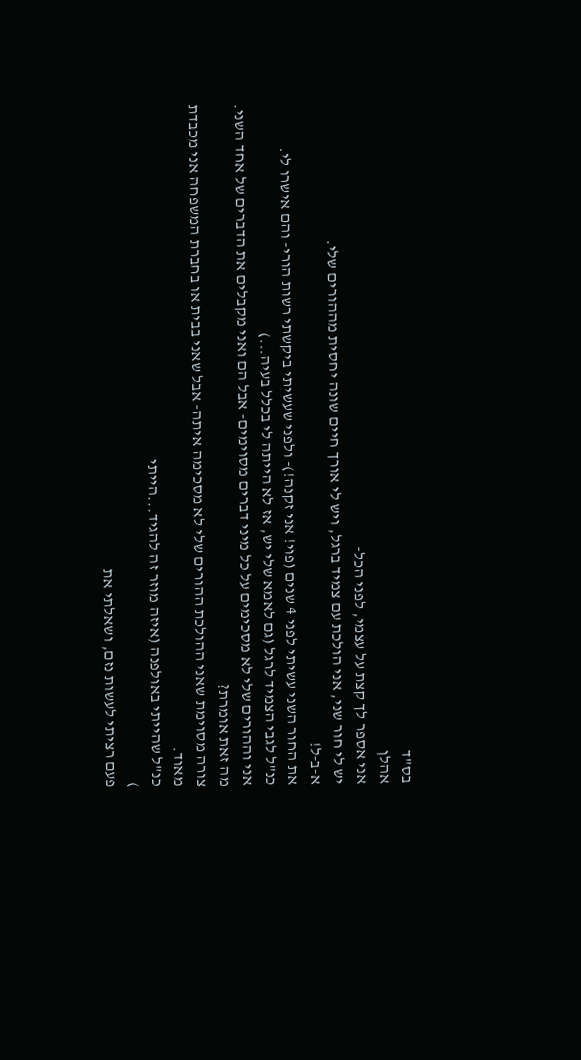בס"ד
אהלן
אני אספר לך קצת על עצמי, לפני הכל-
יש לי חור שני, אני הולכת עם צמיד ברגל, ויש לי אורך חיים שונה יחסית מההורים שלי.
א-ב-ל!
את החור השני עשיתי לפני 4 שנים (פוי! אני זקנה!)- ולפני שעשיתי ביקשתי רשות הורי- והם אישרו לי.
כנ"ל לגבי הצמיד לרגל (גם לאמא שלי יש, אז לא הייתה לי בכלל בעיה...)
אני וההורים שלי לא מסכימים על כל מיני דברים מסוימים- אבל הם ואני מקבלים את הדברים של אחד השני.
מה זאת אומרת?
צורה מסוימת שאני ההולכת ההורים שלי לא מסכימה איתה- אבל שאני בבית או בחברת המשפחה אני מכבדת מאוד.
כנ"ל שהייתי באולפנה (איזה מוזר זה להגיד...הייתי
)
פעם רציתי לעשות נזם, ושאלתי את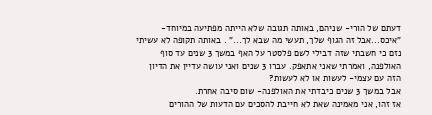דעתם של הורי- שניהם, באותה תגובה שלא הייתה מפתיעה במיוחד- "איכס...אבל זה הגוף שלך, תעשי מה שבא לך..." . באותה תקופה לא עשיתי נזם כי חשבתי שזה דבילי לשם פלסטר על האף במשך 3 שנים עד סוף האולפנה, ואמרתי שאני אתאפק. עברו 3 שנים ואני עושה עדיין את הדיון הזה עם עצמי- לעשות או לא לעשות?
אבל במשך 3 שנים כיבדתי את האולפנה- שום סיבה אחרת.
אז זהו, אני מאמינה שאת לא חייבת להסכים עם הדעות של ההורים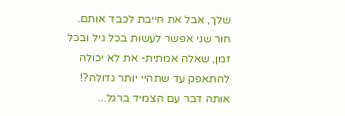שלך, אבל את חייבת לכבד אותם.
חור שני אפשר לעשות בכל גיל ובכל זמן, שאלה אמתית- את לא יכולה להתאפק עד שתהיי יותר גדולה?!
אותה דבר עם הצמיד ברגל...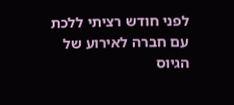לפני חודש רציתי ללכת עם חברה לאירוע של הגיוס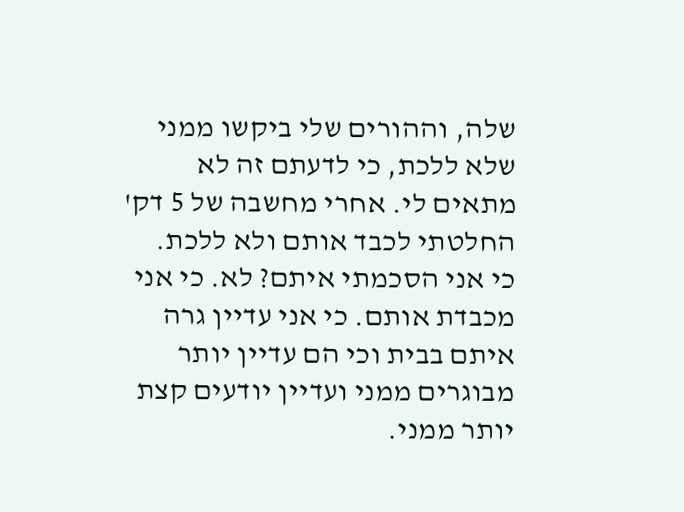שלה, וההורים שלי ביקשו ממני שלא ללכת, כי לדעתם זה לא מתאים לי. אחרי מחשבה של 5 דק' החלטתי לכבד אותם ולא ללכת.
כי אני הסכמתי איתם? לא. כי אני מכבדת אותם. כי אני עדיין גרה איתם בבית וכי הם עדיין יותר מבוגרים ממני ועדיין יודעים קצת יותר ממני.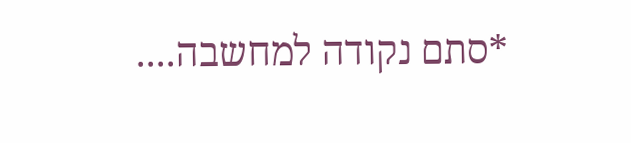*סתם נקודה למחשבה....